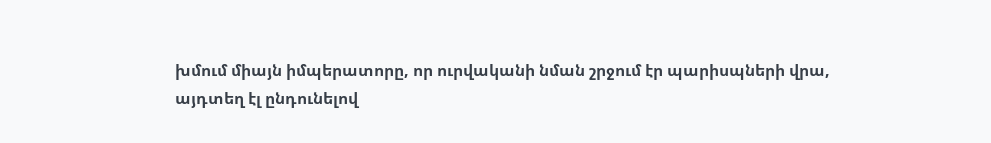խմում միայն իմպերատորը, որ ուրվականի նման շրջում էր պարիսպների վրա,
այդտեղ էլ ընդունելով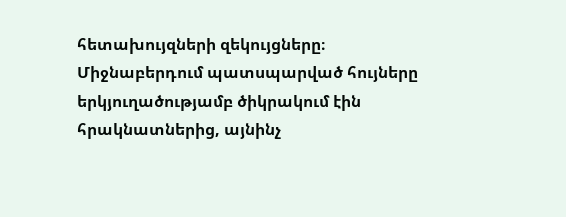հետախույզների զեկույցները։
Միջնաբերդում պատսպարված հույները երկյուղածությամբ ծիկրակում էին
հրակնատներից, այնինչ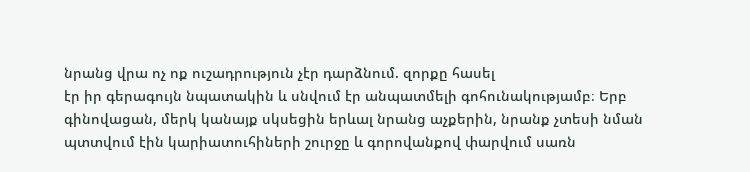նրանց վրա ոչ ոք ուշադրություն չէր դարձնում. զորքը հասել
էր իր գերագույն նպատակին և սնվում էր անպատմելի գոհունակությամբ։ Երբ
գինովացան, մերկ կանայք սկսեցին երևալ նրանց աչքերին, նրանք չտեսի նման
պտտվում էին կարիատուհիների շուրջը և գորովանքով փարվում սառն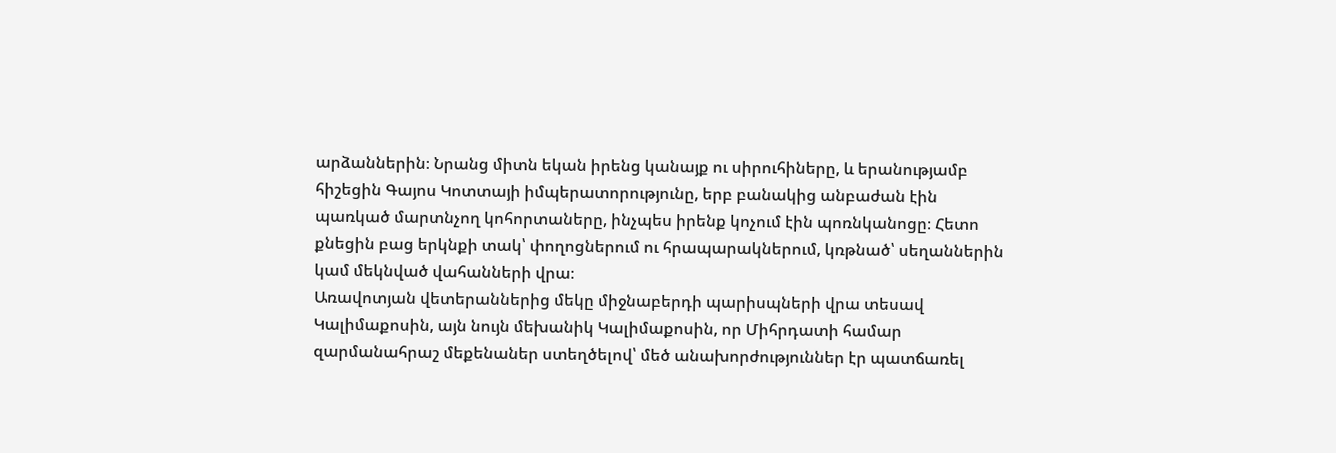արձաններին։ Նրանց միտն եկան իրենց կանայք ու սիրուհիները, և երանությամբ
հիշեցին Գայոս Կոտտայի իմպերատորությունը, երբ բանակից անբաժան էին
պառկած մարտնչող կոհորտաները, ինչպես իրենք կոչում էին պոռնկանոցը։ Հետո
քնեցին բաց երկնքի տակ՝ փողոցներում ու հրապարակներում, կռթնած՝ սեղաններին
կամ մեկնված վահանների վրա։
Առավոտյան վետերաններից մեկը միջնաբերդի պարիսպների վրա տեսավ
Կալիմաքոսին, այն նույն մեխանիկ Կալիմաքոսին, որ Միհրդատի համար
զարմանահրաշ մեքենաներ ստեղծելով՝ մեծ անախորժություններ էր պատճառել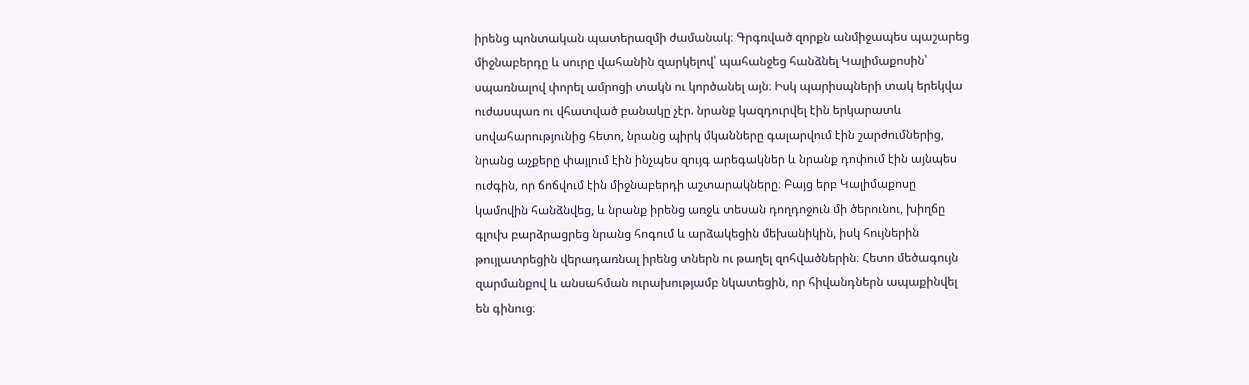իրենց պոնտական պատերազմի ժամանակ։ Գրգռված զորքն անմիջապես պաշարեց
միջնաբերդը և սուրը վահանին զարկելով՝ պահանջեց հանձնել Կալիմաքոսին՝
սպառնալով փորել ամրոցի տակն ու կործանել այն։ Իսկ պարիսպների տակ երեկվա
ուժասպառ ու վհատված բանակը չէր. նրանք կազդուրվել էին երկարատև
սովահարությունից հետո, նրանց պիրկ մկանները գալարվում էին շարժումներից,
նրանց աչքերը փայլում էին ինչպես զույգ արեգակներ և նրանք դոփում էին այնպես
ուժգին, որ ճոճվում էին միջնաբերդի աշտարակները։ Բայց երբ Կալիմաքոսը
կամովին հանձնվեց, և նրանք իրենց առջև տեսան դողդոջուն մի ծերունու, խիղճը
գլուխ բարձրացրեց նրանց հոգում և արձակեցին մեխանիկին, իսկ հույներին
թույլատրեցին վերադառնալ իրենց տներն ու թաղել զոհվածներին։ Հետո մեծագույն
զարմանքով և անսահման ուրախությամբ նկատեցին, որ հիվանդներն ապաքինվել
են գինուց։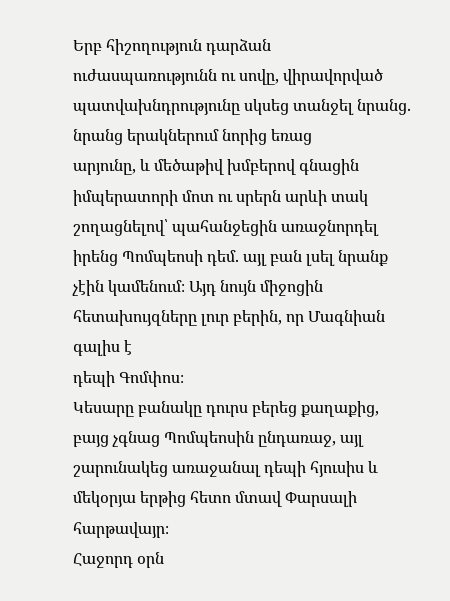Երբ հիշողություն դարձան ուժասպառությունն ու սովը, վիրավորված
պատվախնդրությունը սկսեց տանջել նրանց. նրանց երակներում նորից եռաց
արյունը, և մեծաթիվ խմբերով գնացին իմպերատորի մոտ ու սրերն արևի տակ
շողացնելով՝ պահանջեցին առաջնորդել իրենց Պոմպեոսի դեմ. այլ բան լսել նրանք
չէին կամենում։ Այդ նույն միջոցին հետախույզները լուր բերին, որ Մագնիան գալիս է
դեպի Գոմփոս։
Կեսարը բանակը դուրս բերեց քաղաքից, բայց չգնաց Պոմպեոսին ընդառաջ, այլ
շարունակեց առաջանալ դեպի հյուսիս և մեկօրյա երթից հետո մտավ Փարսալի
հարթավայր։
Հաջորդ օրն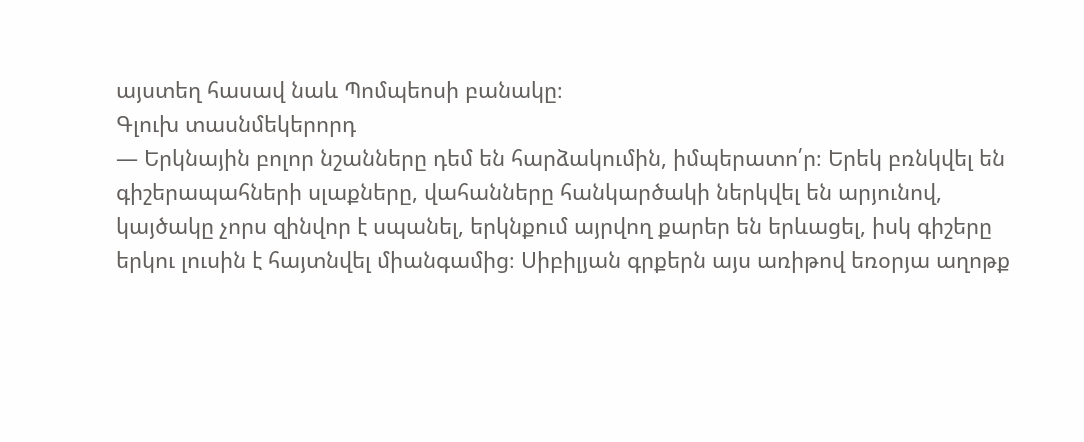այստեղ հասավ նաև Պոմպեոսի բանակը։
Գլուխ տասնմեկերորդ
— Երկնային բոլոր նշանները դեմ են հարձակումին, իմպերատո՛ր։ Երեկ բռնկվել են
գիշերապահների սլաքները, վահանները հանկարծակի ներկվել են արյունով,
կայծակը չորս զինվոր է սպանել, երկնքում այրվող քարեր են երևացել, իսկ գիշերը
երկու լուսին է հայտնվել միանգամից։ Սիբիլյան գրքերն այս առիթով եռօրյա աղոթք